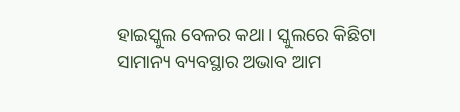ହାଇସ୍କୁଲ ବେଳର କଥା। ସ୍କୁଲରେ କିଛିଟା ସାମାନ୍ୟ ବ୍ୟବସ୍ଥାର ଅଭାବ ଆମ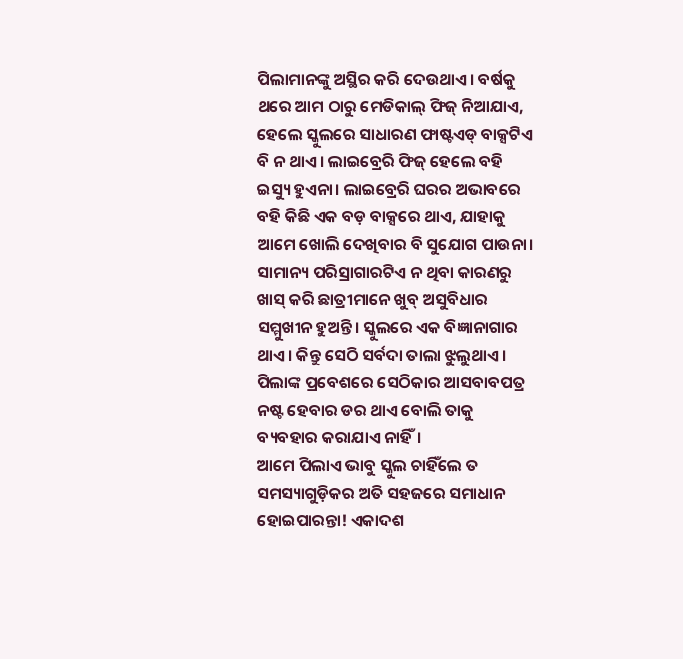ପିଲାମାନଙ୍କୁ ଅସ୍ଥିର କରି ଦେଉଥାଏ। ବର୍ଷକୁ ଥରେ ଆମ ଠାରୁ ମେଡିକାଲ୍ ଫିଜ୍ ନିଆଯାଏ, ହେଲେ ସ୍କୁଲରେ ସାଧାରଣ ଫାଷ୍ଟଏଡ୍ ବାକ୍ସଟିଏ ବି ନ ଥାଏ। ଲାଇବ୍ରେରି ଫିଜ୍ ହେଲେ ବହି ଇସ୍ୟୁ ହୁଏନା। ଲାଇବ୍ରେରି ଘରର ଅଭାବରେ ବହି କିଛି ଏକ ବଡ଼ ବାକ୍ସରେ ଥାଏ, ଯାହାକୁ ଆମେ ଖୋଲି ଦେଖିବାର ବି ସୁଯୋଗ ପାଉନା। ସାମାନ୍ୟ ପରିସ୍ରାଗାରଟିଏ ନ ଥିବା କାରଣରୁ ଖାସ୍ କରି ଛାତ୍ରୀମାନେ ଖୁବ୍ ଅସୁବିଧାର ସମ୍ମୁଖୀନ ହୁଅନ୍ତି। ସ୍କୁଲରେ ଏକ ବିଜ୍ଞାନାଗାର ଥାଏ। କିନ୍ତୁ ସେଠି ସର୍ବଦା ତାଲା ଝୁଲୁଥାଏ। ପିଲାଙ୍କ ପ୍ରବେଶରେ ସେଠିକାର ଆସବାବପତ୍ର ନଷ୍ଟ ହେବାର ଡର ଥାଏ ବୋଲି ତାକୁ ବ୍ୟବହାର କରାଯାଏ ନାହିଁ।
ଆମେ ପିଲାଏ ଭାବୁ ସ୍କୁଲ ଚାହିଁଲେ ତ ସମସ୍ୟାଗୁଡ଼ିକର ଅତି ସହଜରେ ସମାଧାନ ହୋଇପାରନ୍ତା! ଏକାଦଶ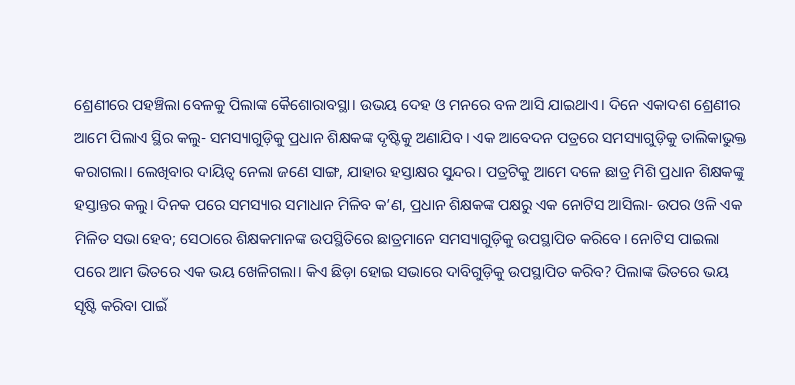ଶ୍ରେଣୀରେ ପହଞ୍ଚିଲା ବେଳକୁ ପିଲାଙ୍କ କୈଶୋରାବସ୍ଥା। ଉଭୟ ଦେହ ଓ ମନରେ ବଳ ଆସି ଯାଇଥାଏ। ଦିନେ ଏକାଦଶ ଶ୍ରେଣୀର ଆମେ ପିଲାଏ ସ୍ଥିର କଲୁ- ସମସ୍ୟାଗୁଡ଼ିକୁ ପ୍ରଧାନ ଶିକ୍ଷକଙ୍କ ଦୃଷ୍ଟିକୁ ଅଣାଯିବ। ଏକ ଆବେଦନ ପତ୍ରରେ ସମସ୍ୟାଗୁଡ଼ିକୁ ତାଲିକାଭୁକ୍ତ କରାଗଲା। ଲେଖିବାର ଦାୟିତ୍ବ ନେଲା ଜଣେ ସାଙ୍ଗ, ଯାହାର ହସ୍ତାକ୍ଷର ସୁନ୍ଦର। ପତ୍ରଟିକୁ ଆମେ ଦଳେ ଛାତ୍ର ମିଶି ପ୍ରଧାନ ଶିକ୍ଷକଙ୍କୁ ହସ୍ତାନ୍ତର କଲୁ। ଦିନକ ପରେ ସମସ୍ୟାର ସମାଧାନ ମିଳିବ କ’ଣ, ପ୍ରଧାନ ଶିକ୍ଷକଙ୍କ ପକ୍ଷରୁ ଏକ ନୋଟିସ ଆସିଲା- ଉପର ଓଳି ଏକ ମିଳିତ ସଭା ହେବ; ସେଠାରେ ଶିକ୍ଷକମାନଙ୍କ ଉପସ୍ଥିତିରେ ଛାତ୍ରମାନେ ସମସ୍ୟାଗୁଡ଼ିକୁ ଉପସ୍ଥାପିତ କରିବେ। ନୋଟିସ ପାଇଲା ପରେ ଆମ ଭିତରେ ଏକ ଭୟ ଖେଳିଗଲା। କିଏ ଛିଡ଼ା ହୋଇ ସଭାରେ ଦାବିଗୁଡ଼ିକୁ ଉପସ୍ଥାପିତ କରିବ? ପିଲାଙ୍କ ଭିତରେ ଭୟ ସୃଷ୍ଟି କରିବା ପାଇଁ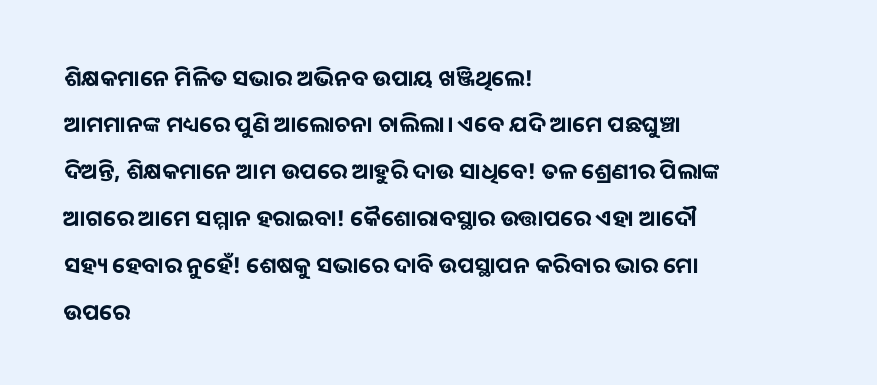ଶିକ୍ଷକମାନେ ମିଳିତ ସଭାର ଅଭିନବ ଉପାୟ ଖଞ୍ଜିଥିଲେ!
ଆମମାନଙ୍କ ମଧ୍ୟରେ ପୁଣି ଆଲୋଚନା ଚାଲିଲା। ଏବେ ଯଦି ଆମେ ପଛଘୁଞ୍ଚା ଦିଅନ୍ତି, ଶିକ୍ଷକମାନେ ଆମ ଉପରେ ଆହୁରି ଦାଉ ସାଧିବେ! ତଳ ଶ୍ରେଣୀର ପିଲାଙ୍କ ଆଗରେ ଆମେ ସମ୍ମାନ ହରାଇବା! କୈଶୋରାବସ୍ଥାର ଉତ୍ତାପରେ ଏହା ଆଦୌ ସହ୍ୟ ହେବାର ନୁହେଁ! ଶେଷକୁ ସଭାରେ ଦାବି ଉପସ୍ଥାପନ କରିବାର ଭାର ମୋ ଉପରେ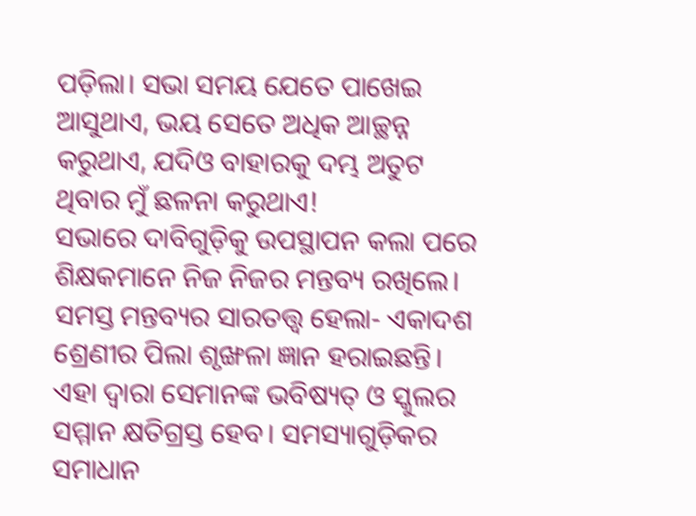ପଡ଼ିଲା। ସଭା ସମୟ ଯେତେ ପାଖେଇ ଆସୁଥାଏ, ଭୟ ସେତେ ଅଧିକ ଆଚ୍ଛନ୍ନ କରୁଥାଏ, ଯଦିଓ ବାହାରକୁ ଦମ୍ଭ ଅତୁଟ ଥିବାର ମୁଁ ଛଳନା କରୁଥାଏ!
ସଭାରେ ଦାବିଗୁଡ଼ିକୁ ଉପସ୍ଥାପନ କଲା ପରେ ଶିକ୍ଷକମାନେ ନିଜ ନିଜର ମନ୍ତବ୍ୟ ରଖିଲେ। ସମସ୍ତ ମନ୍ତବ୍ୟର ସାରତତ୍ତ୍ବ ହେଲା- ଏକାଦଶ ଶ୍ରେଣୀର ପିଲା ଶୃଙ୍ଖଳା ଜ୍ଞାନ ହରାଇଛନ୍ତି। ଏହା ଦ୍ବାରା ସେମାନଙ୍କ ଭବିଷ୍ୟତ୍ ଓ ସ୍କୁଲର ସମ୍ମାନ କ୍ଷତିଗ୍ରସ୍ତ ହେବ। ସମସ୍ୟାଗୁଡ଼ିକର ସମାଧାନ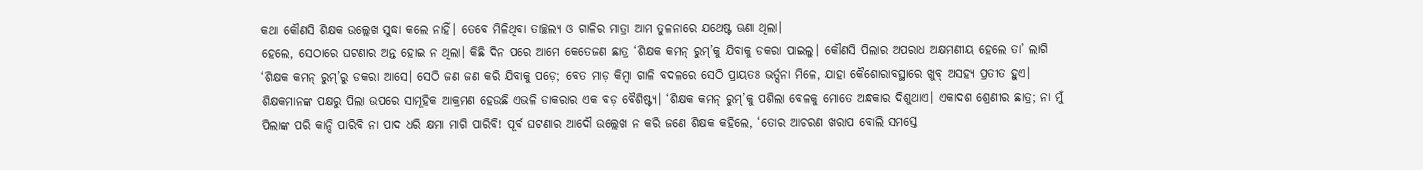କଥା କୌଣସି ଶିକ୍ଷକ ଉଲ୍ଲେଖ ସୁଦ୍ଧା କଲେ ନାହିଁ। ତେବେ ମିଳିଥିବା ତାଚ୍ଛଲ୍ୟ ଓ ଗାଳିର ମାତ୍ରା ଆମ ତୁଳନାରେ ଯଥେଷ୍ଟ ଊଣା ଥିଲା।
ହେଲେ, ସେଠାରେ ଘଟଣାର ଅନ୍ତ ହୋଇ ନ ଥିଲା। କିଛି ଦିନ ପରେ ଆମେ କେତେଜଣ ଛାତ୍ର ‘ଶିକ୍ଷକ କମନ୍ ରୁମ୍’କୁ ଯିବାକୁ ଡକରା ପାଇଲୁ। କୌଣସି ପିଲାର ଅପରାଧ ଅକ୍ଷମଣୀୟ ହେଲେ ତା’ ଲାଗି ‘ଶିକ୍ଷକ କମନ୍ ରୁମ୍’ରୁ ଡକରା ଆସେ। ସେଠି ଜଣ ଜଣ କରି ଯିବାକୁ ପଡ଼େ; ବେତ ମାଡ଼ କିମ୍ବା ଗାଳି ବଦଳରେ ସେଠି ପ୍ରାୟତଃ ଭର୍ତ୍ସନା ମିଳେ, ଯାହା କୈଶୋରାବସ୍ଥାରେ ଖୁବ୍ ଅସହ୍ୟ ପ୍ରତୀତ ହୁଏ। ଶିକ୍ଷକମାନଙ୍କ ପକ୍ଷରୁ ପିଲା ଉପରେ ସାମୂହିକ ଆକ୍ରମଣ ହେଉଛି ଏଭଳି ଡାକରାର ଏକ ବଡ଼ ବୈଶିଷ୍ଟ୍ୟ। ‘ଶିକ୍ଷକ କମନ୍ ରୁମ୍’କୁ ପଶିଲା ବେଳକୁ ମୋତେ ଅନ୍ଧକାର ଦିଶୁଥାଏ। ଏକାଦଶ ଶ୍ରେଣୀର ଛାତ୍ର; ନା ମୁଁ ପିଲାଙ୍କ ପରି କାନ୍ଦି ପାରିବି ନା ପାଦ ଧରି କ୍ଷମା ମାଗି ପାରିବି! ପୂର୍ବ ଘଟଣାର ଆଦୌ ଉଲ୍ଲେଖ ନ କରି ଜଣେ ଶିକ୍ଷକ କହିଲେ, ‘ତୋର ଆଚରଣ ଖରାପ ବୋଲି ସମସ୍ତେ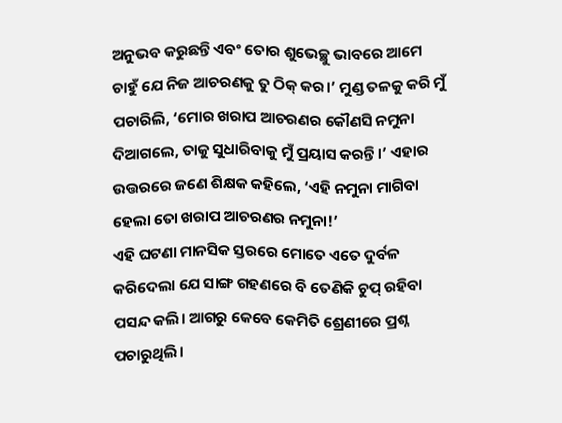ଅନୁଭବ କରୁଛନ୍ତି ଏବଂ ତୋର ଶୁଭେଚ୍ଛୁ ଭାବରେ ଆମେ ଚାହୁଁ ଯେ ନିଜ ଆଚରଣକୁ ତୁ ଠିକ୍ କର।’ ମୁଣ୍ଡ ତଳକୁ କରି ମୁଁ ପଚାରିଲି, ‘ମୋର ଖରାପ ଆଚରଣର କୌଣସି ନମୁନା ଦିଆଗଲେ, ତାକୁ ସୁଧାରିବାକୁ ମୁଁ ପ୍ରୟାସ କରନ୍ତି।’ ଏହାର ଉତ୍ତରରେ ଜଣେ ଶିକ୍ଷକ କହିଲେ, ‘ଏହି ନମୁନା ମାଗିବା ହେଲା ତୋ ଖରାପ ଆଚରଣର ନମୁନା!’
ଏହି ଘଟଣା ମାନସିକ ସ୍ତରରେ ମୋତେ ଏତେ ଦୁର୍ବଳ କରିଦେଲା ଯେ ସାଙ୍ଗ ଗହଣରେ ବି ତେଣିକି ଚୁପ୍ ରହିବା ପସନ୍ଦ କଲି। ଆଗରୁ କେବେ କେମିତି ଶ୍ରେଣୀରେ ପ୍ରଶ୍ନ ପଚାରୁଥିଲି।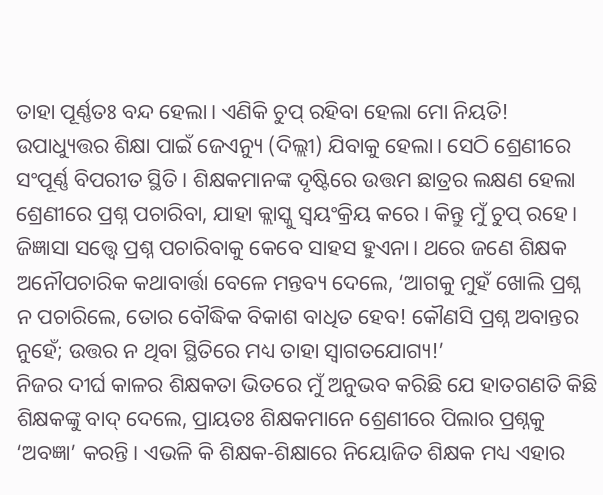ତାହା ପୂର୍ଣ୍ଣତଃ ବନ୍ଦ ହେଲା। ଏଣିକି ଚୁପ୍ ରହିବା ହେଲା ମୋ ନିୟତି!
ଉପାଧ୍ୟୁତ୍ତର ଶିକ୍ଷା ପାଇଁ ଜେଏନ୍ୟୁ (ଦିଲ୍ଲୀ) ଯିବାକୁ ହେଲା। ସେଠି ଶ୍ରେଣୀରେ ସଂପୂର୍ଣ୍ଣ ବିପରୀତ ସ୍ଥିତି। ଶିକ୍ଷକମାନଙ୍କ ଦୃଷ୍ଟିରେ ଉତ୍ତମ ଛାତ୍ରର ଲକ୍ଷଣ ହେଲା ଶ୍ରେଣୀରେ ପ୍ରଶ୍ନ ପଚାରିବା, ଯାହା କ୍ଲାସ୍କୁ ସ୍ବୟଂକ୍ରିୟ କରେ। କିନ୍ତୁ ମୁଁ ଚୁପ୍ ରହେ। ଜିଜ୍ଞାସା ସତ୍ତ୍ବେ ପ୍ରଶ୍ନ ପଚାରିବାକୁ କେବେ ସାହସ ହୁଏନା। ଥରେ ଜଣେ ଶିକ୍ଷକ ଅନୌପଚାରିକ କଥାବାର୍ତ୍ତା ବେଳେ ମନ୍ତବ୍ୟ ଦେଲେ, ‘ଆଗକୁ ମୁହଁ ଖୋଲି ପ୍ରଶ୍ନ ନ ପଚାରିଲେ, ତୋର ବୌଦ୍ଧିକ ବିକାଶ ବାଧିତ ହେବ! କୌଣସି ପ୍ରଶ୍ନ ଅବାନ୍ତର ନୁହେଁ; ଉତ୍ତର ନ ଥିବା ସ୍ଥିତିରେ ମଧ୍ୟ ତାହା ସ୍ବାଗତଯୋଗ୍ୟ!’
ନିଜର ଦୀର୍ଘ କାଳର ଶିକ୍ଷକତା ଭିତରେ ମୁଁ ଅନୁଭବ କରିଛି ଯେ ହାତଗଣତି କିଛି ଶିକ୍ଷକଙ୍କୁ ବାଦ୍ ଦେଲେ, ପ୍ରାୟତଃ ଶିକ୍ଷକମାନେ ଶ୍ରେଣୀରେ ପିଲାର ପ୍ରଶ୍ନକୁ ‘ଅବଜ୍ଞା’ କରନ୍ତି। ଏଭଳି କି ଶିକ୍ଷକ-ଶିକ୍ଷାରେ ନିୟୋଜିତ ଶିକ୍ଷକ ମଧ୍ୟ ଏହାର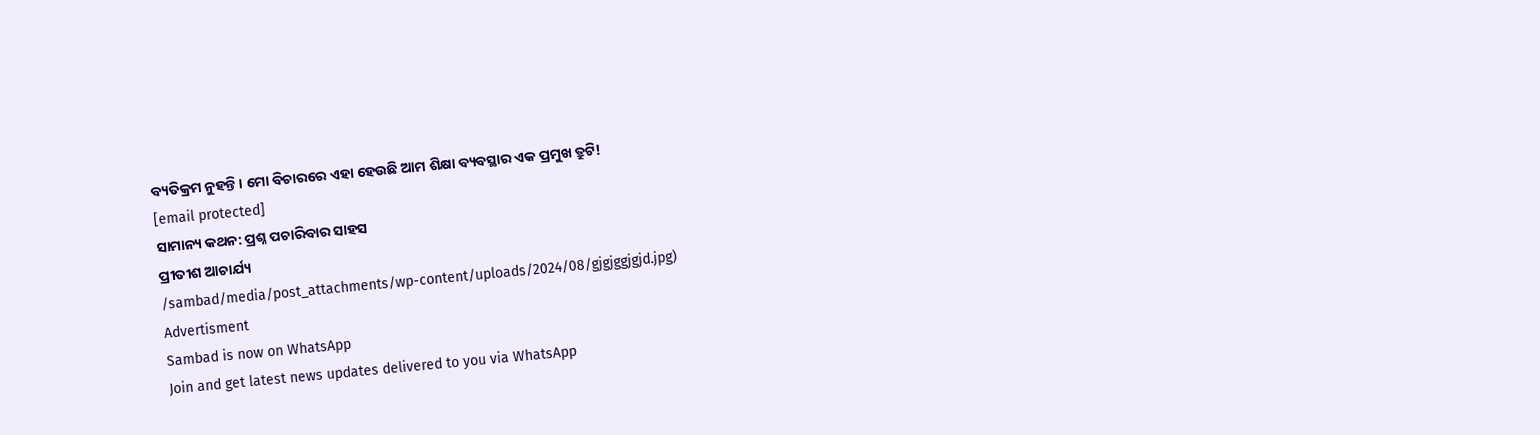ବ୍ୟତିକ୍ରମ ନୁହନ୍ତି। ମୋ ବିଚାରରେ ଏହା ହେଉଛି ଆମ ଶିକ୍ଷା ବ୍ୟବସ୍ଥାର ଏକ ପ୍ରମୁଖ ତ୍ରୁଟି!
[email protected]
ସାମାନ୍ୟ କଥନ: ପ୍ରଶ୍ନ ପଚାରିବାର ସାହସ
ପ୍ରୀତୀଶ ଆଚାର୍ଯ୍ୟ
/sambad/media/post_attachments/wp-content/uploads/2024/08/gjgjggjgjd.jpg)
Advertisment
Sambad is now on WhatsApp
Join and get latest news updates delivered to you via WhatsApp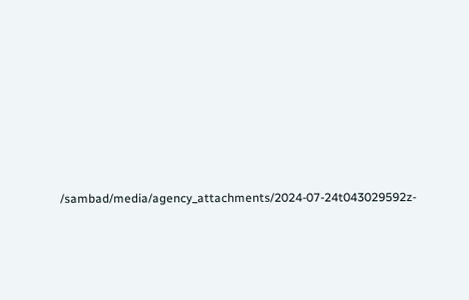/sambad/media/agency_attachments/2024-07-24t043029592z-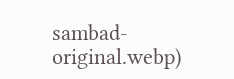sambad-original.webp)